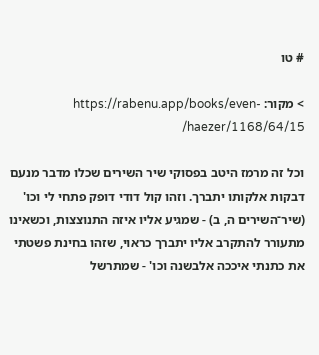# טו

> מקור: https://rabenu.app/books/even-haezer/1168/64/15/

וכל זה מרמז היטב בפסוקי שיר השירים שכלו מדבר מנעם דבקות אלקותו יתברך. וזהו קול דודי דופק פתחי לי וכו' (שיר־השירים ה, ב) - שמגיע אליו איזה התנוצצות, וכשאינו מתעורר להתקרב אליו יתברך כראוי, שזהו בחינת פשטתי את כתנתי איככה אלבשנה וכו' - שמתרשל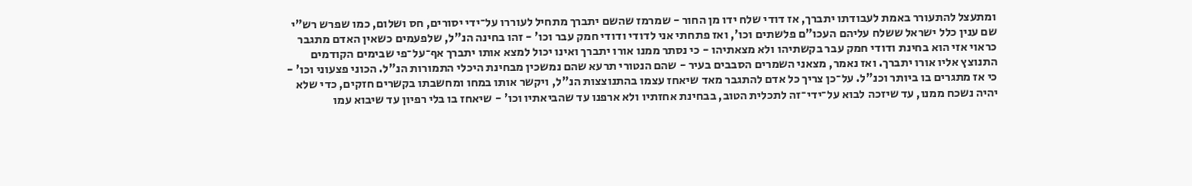ומתעצל להתעורר באמת לעבודתו יתברך, אז דודי שלח ידו מן החור - שמרמז שהשם יתברך מתחיל לעוררו על־ידי יסורים, חס ושלום, כמו שפרש רש"י שם ענין כלל ישראל ששלח עליהם העכו"ם פלשתים וכו', ואז פתחתי אני לדודי ודודי חמק עבר וכו' - זהו בחינה הנ"ל, שלפעמים כשאין האדם מתגבר כראוי אזי הוא בחינת ודודי חמק עבר בקשתיהו ולא מצאתיהו - כי נסתר ממנו אורו יתברך ואינו יכול למצא אותו יתברך אף־על־פי שבימים הקודמים התנוצץ אליו אורו יתברך. ואז נאמר, מצאני השמרים הסבבים בעיר - שהם הנטורי תרעא שהם נמשכין מבחינת היכלי התמורות הנ"ל. הכוני פצעוני וכו' - כי אז מתגרים בו ביותר וכנ"ל. על־כן צריך כל אדם להתגבר מאד שיאחז עצמו בהתנוצצות הנ"ל, ויקשר אותו במחו ומחשבתו בקשרים חזקים, כדי שלא יהיה נשכח ממנו, עד שיזכה לבוא על־ידי־זה לתכלית הטוב, בבחינת אחזתיו ולא ארפנו עד שהביאתיו וכו' - שיאחז בו בלי רפיון עד שיבוא עמו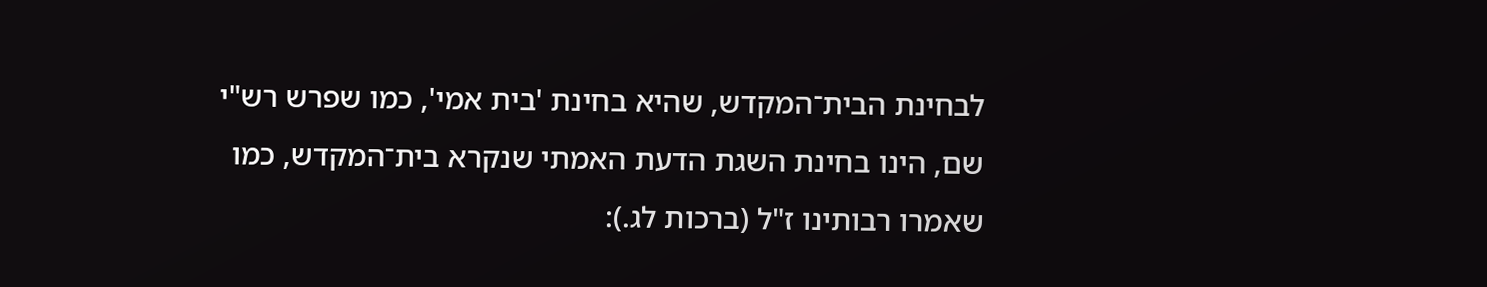לבחינת הבית־המקדש, שהיא בחינת 'בית אמי', כמו שפרש רש"י שם, הינו בחינת השגת הדעת האמתי שנקרא בית־המקדש, כמו שאמרו רבותינו ז"ל (ברכות לג.):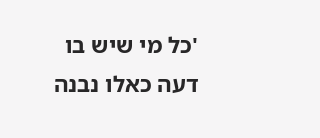'כל מי שיש בו דעה כאלו נבנה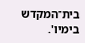בית־המקדש בימיו'.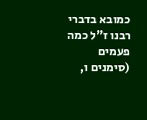כמובא בדברי רבנו ז"ל כמה פעמים (סימנים ו,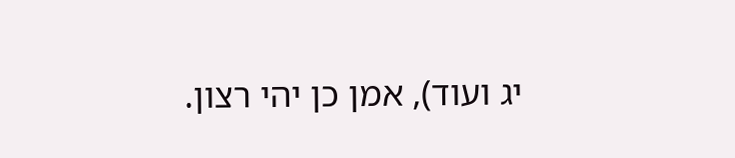יג ועוד), אמן כן יהי רצון.